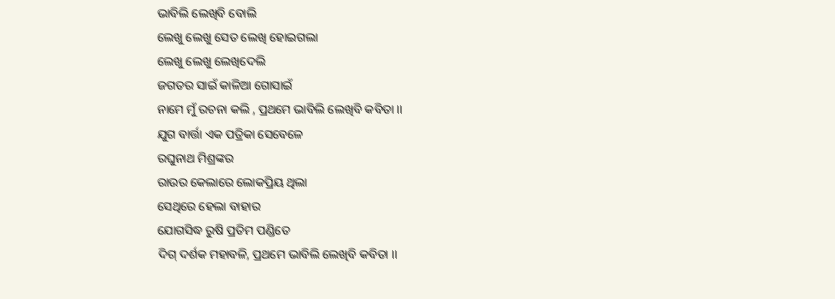ଭାବିଲି ଲେଖିବି ବୋଲି
ଲେଖୁ ଲେଖୁ ସେତ ଲେଖି ହୋଇଗଲା
ଲେଖୁ ଲେଖୁ ଲେଖିଦେଲି
ଜଗତର ସାଇଁ କାଳିଆ ଗୋସାଇଁ
ନାମେ ମୁଁ ରଚନା କଲି , ପ୍ରଥମେ ଭାବିଲି ଲେଖିବି କବିତା ।।
ଯୁଗ ବାର୍ତ୍ତା ଏକ ପତ୍ରିକା ସେବେଳେ
ରଘୁନାଥ ମିଶ୍ରଙ୍କର
ରାଉର କେଲାରେ ଲୋକପ୍ରିୟ ଥିଲା
ସେଥିରେ ହେଲା ବାହାର
ଯୋଗସିଦ୍ଧ ରୁଷି ପ୍ରତିମ ପଣ୍ଡିତେ
ଦିଗ୍ ଦର୍ଶକ ମହାବଳି, ପ୍ରଥମେ ଭାବିଲି ଲେଖିବି କବିତା ।।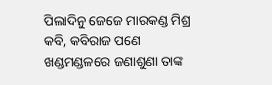ପିଲାଦିନୁ ଜେଜେ ମାରକଣ୍ଡ ମିଶ୍ର
କବି, କବିରାଜ ପଣେ
ଖଣ୍ଡମଣ୍ଡଳରେ ଜଣାଶୁଣା ତାଙ୍କ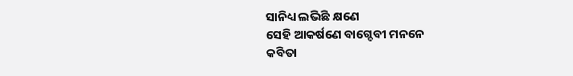ସାନିଧ୍ୟ ଲଭିଛି କ୍ଷଣେ
ସେହି ଆକର୍ଷଣେ ବାଗ୍ଦେବୀ ମନନେ
କବିତା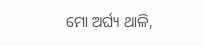ମୋ ଅର୍ଘ୍ୟ ଥାଳି,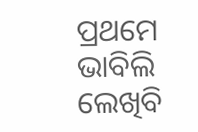ପ୍ରଥମେ ଭାବିଲି ଲେଖିବି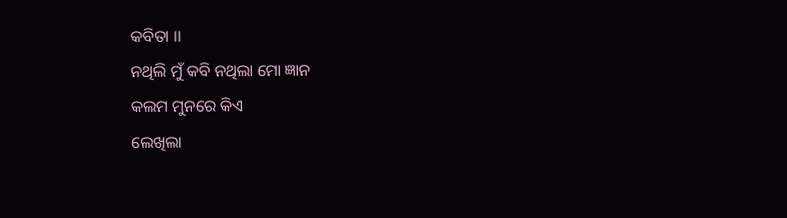କବିତା ।।
ନଥିଲି ମୁଁ କବି ନଥିଲା ମୋ ଜ୍ଞାନ
କଲମ ମୁନରେ କିଏ
ଲେଖିଲା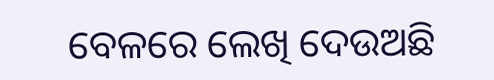ବେଳରେ ଲେଖି ଦେଉଅଛି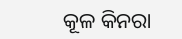କୂଳ କିନରା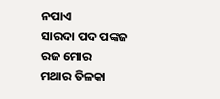ନପାଏ
ସାରଦା ପଦ ପଙ୍କଜ ରଜ ମୋର
ମଥାର ତିଳକା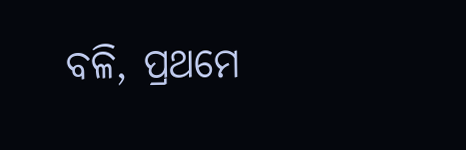ବଳି, ପ୍ରଥମେ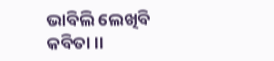ଭାବିଲି ଲେଖିବି କବିତା ।।